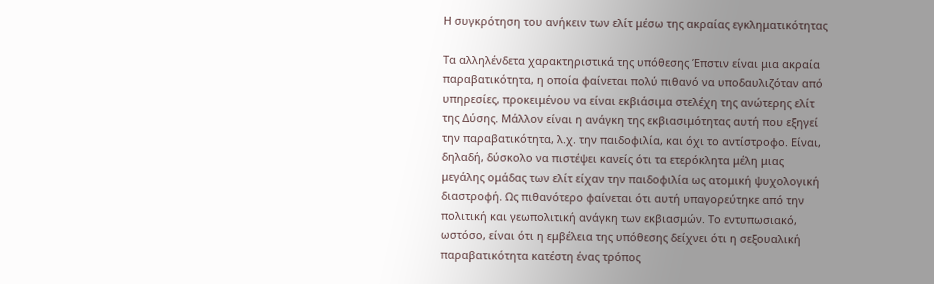Η συγκρότηση του ανήκειν των ελίτ μέσω της ακραίας εγκληματικότητας

Τα αλληλένδετα χαρακτηριστικά της υπόθεσης Έπστιν είναι μια ακραία παραβατικότητα, η οποία φαίνεται πολύ πιθανό να υποδαυλιζόταν από υπηρεσίες, προκειμένου να είναι εκβιάσιμα στελέχη της ανώτερης ελίτ της Δύσης. Μάλλον είναι η ανάγκη της εκβιασιμότητας αυτή που εξηγεί την παραβατικότητα, λ.χ. την παιδοφιλία, και όχι το αντίστροφο. Είναι, δηλαδή, δύσκολο να πιστέψει κανείς ότι τα ετερόκλητα μέλη μιας μεγάλης ομάδας των ελίτ είχαν την παιδοφιλία ως ατομική ψυχολογική διαστροφή. Ως πιθανότερο φαίνεται ότι αυτή υπαγορεύτηκε από την πολιτική και γεωπολιτική ανάγκη των εκβιασμών. Το εντυπωσιακό, ωστόσο, είναι ότι η εμβέλεια της υπόθεσης δείχνει ότι η σεξουαλική παραβατικότητα κατέστη ένας τρόπος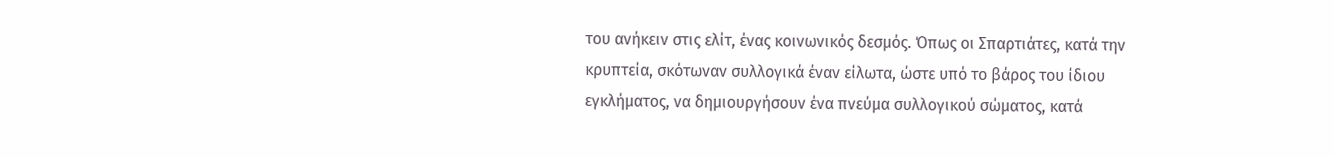του ανήκειν στις ελίτ, ένας κοινωνικός δεσμός. Όπως οι Σπαρτιάτες, κατά την κρυπτεία, σκότωναν συλλογικά έναν είλωτα, ώστε υπό το βάρος του ίδιου εγκλήματος, να δημιουργήσουν ένα πνεύμα συλλογικού σώματος, κατά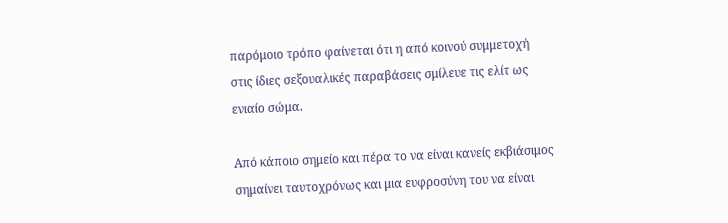παρόμοιο τρόπο φαίνεται ότι η από κοινού συμμετοχή στις ίδιες σεξουαλικές παραβάσεις σμίλευε τις ελίτ ως ενιαίο σώμα.

Από κάποιο σημείο και πέρα το να είναι κανείς εκβιάσιμος σημαίνει ταυτοχρόνως και μια ευφροσύνη του να είναι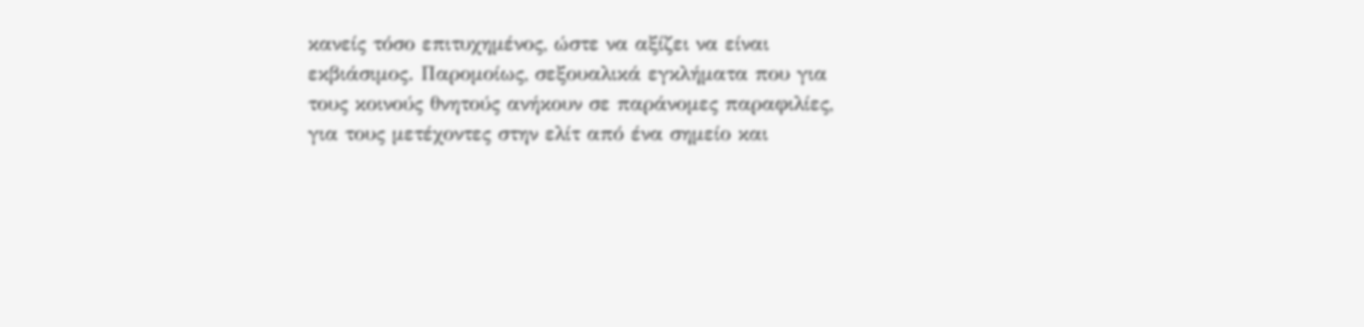κανείς τόσο επιτυχημένος, ώστε να αξίζει να είναι εκβιάσιμος. Παρομοίως, σεξουαλικά εγκλήματα που για τους κοινούς θνητούς ανήκουν σε παράνομες παραφιλίες, για τους μετέχοντες στην ελίτ από ένα σημείο και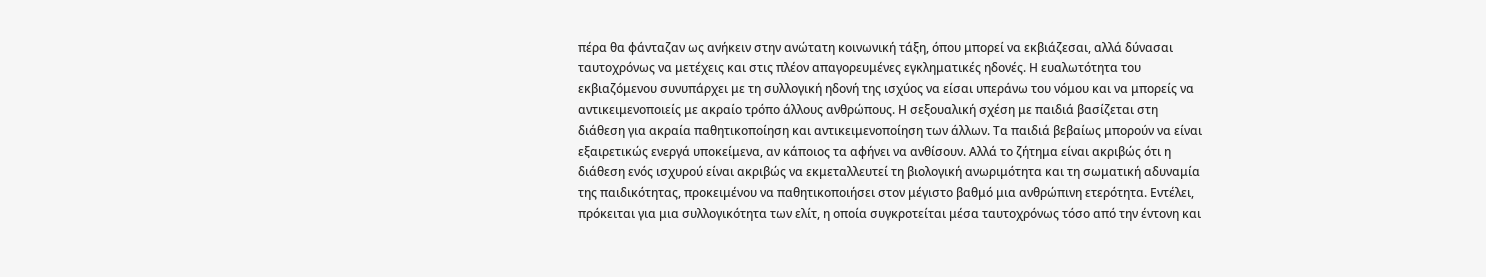πέρα θα φάνταζαν ως ανήκειν στην ανώτατη κοινωνική τάξη, όπου μπορεί να εκβιάζεσαι, αλλά δύνασαι ταυτοχρόνως να μετέχεις και στις πλέον απαγορευμένες εγκληματικές ηδονές. Η ευαλωτότητα του εκβιαζόμενου συνυπάρχει με τη συλλογική ηδονή της ισχύος να είσαι υπεράνω του νόμου και να μπορείς να αντικειμενοποιείς με ακραίο τρόπο άλλους ανθρώπους. Η σεξουαλική σχέση με παιδιά βασίζεται στη διάθεση για ακραία παθητικοποίηση και αντικειμενοποίηση των άλλων. Τα παιδιά βεβαίως μπορούν να είναι εξαιρετικώς ενεργά υποκείμενα, αν κάποιος τα αφήνει να ανθίσουν. Αλλά το ζήτημα είναι ακριβώς ότι η διάθεση ενός ισχυρού είναι ακριβώς να εκμεταλλευτεί τη βιολογική ανωριμότητα και τη σωματική αδυναμία της παιδικότητας, προκειμένου να παθητικοποιήσει στον μέγιστο βαθμό μια ανθρώπινη ετερότητα. Εντέλει, πρόκειται για μια συλλογικότητα των ελίτ, η οποία συγκροτείται μέσα ταυτοχρόνως τόσο από την έντονη και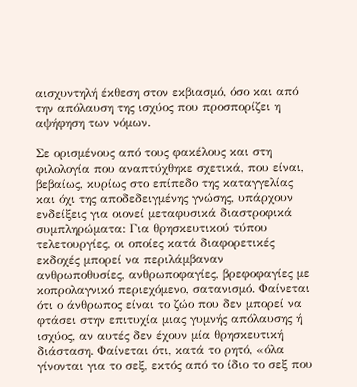αισχυντηλή έκθεση στον εκβιασμό, όσο και από την απόλαυση της ισχύος που προσπορίζει η αψήφηση των νόμων.

Σε ορισμένους από τους φακέλους και στη φιλολογία που αναπτύχθηκε σχετικά, που είναι, βεβαίως, κυρίως στο επίπεδο της καταγγελίας και όχι της αποδεδειγμένης γνώσης, υπάρχουν ενδείξεις για οιονεί μεταφυσικά διαστροφικά συμπληρώματα: Για θρησκευτικού τύπου τελετουργίες, οι οποίες κατά διαφορετικές εκδοχές μπορεί να περιλάμβαναν ανθρωποθυσίες, ανθρωποφαγίες, βρεφοφαγίες με κοπρολαγνικό περιεχόμενο, σατανισμό. Φαίνεται ότι ο άνθρωπος είναι το ζώο που δεν μπορεί να φτάσει στην επιτυχία μιας γυμνής απόλαυσης ή ισχύος, αν αυτές δεν έχουν μία θρησκευτική διάσταση. Φαίνεται ότι, κατά το ρητό, «όλα γίνονται για το σεξ, εκτός από το ίδιο το σεξ που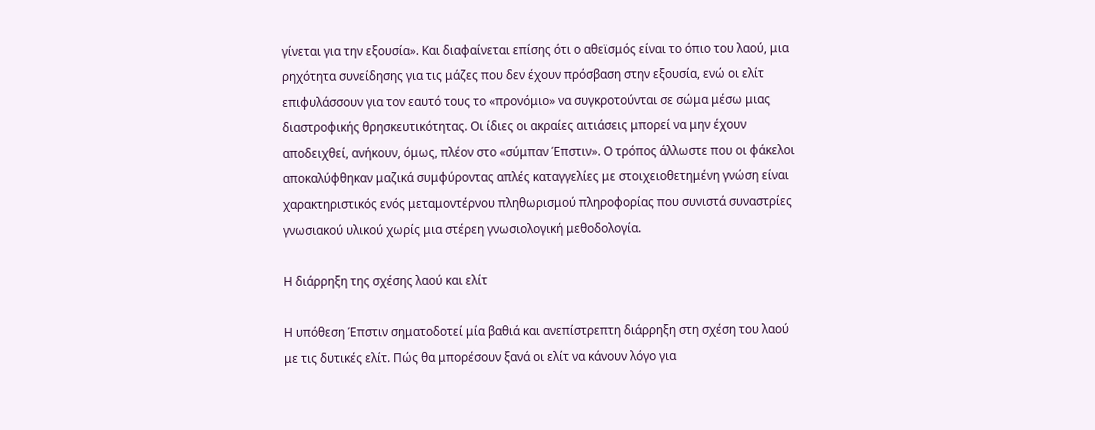γίνεται για την εξουσία». Και διαφαίνεται επίσης ότι ο αθεϊσμός είναι το όπιο του λαού, μια ρηχότητα συνείδησης για τις μάζες που δεν έχουν πρόσβαση στην εξουσία, ενώ οι ελίτ επιφυλάσσουν για τον εαυτό τους το «προνόμιο» να συγκροτούνται σε σώμα μέσω μιας διαστροφικής θρησκευτικότητας. Οι ίδιες οι ακραίες αιτιάσεις μπορεί να μην έχουν αποδειχθεί, ανήκουν, όμως, πλέον στο «σύμπαν Έπστιν». Ο τρόπος άλλωστε που οι φάκελοι αποκαλύφθηκαν μαζικά συμφύροντας απλές καταγγελίες με στοιχειοθετημένη γνώση είναι χαρακτηριστικός ενός μεταμοντέρνου πληθωρισμού πληροφορίας που συνιστά συναστρίες γνωσιακού υλικού χωρίς μια στέρεη γνωσιολογική μεθοδολογία.

Η διάρρηξη της σχέσης λαού και ελίτ

Η υπόθεση Έπστιν σηματοδοτεί μία βαθιά και ανεπίστρεπτη διάρρηξη στη σχέση του λαού με τις δυτικές ελίτ. Πώς θα μπορέσουν ξανά οι ελίτ να κάνουν λόγο για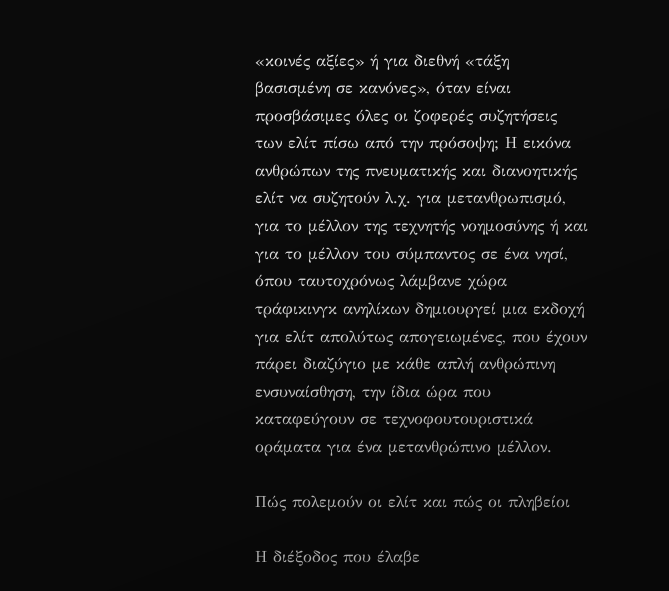«κοινές αξίες» ή για διεθνή «τάξη βασισμένη σε κανόνες», όταν είναι προσβάσιμες όλες οι ζοφερές συζητήσεις των ελίτ πίσω από την πρόσοψη; Η εικόνα ανθρώπων της πνευματικής και διανοητικής ελίτ να συζητούν λ.χ. για μετανθρωπισμό, για το μέλλον της τεχνητής νοημοσύνης ή και για το μέλλον του σύμπαντος σε ένα νησί, όπου ταυτοχρόνως λάμβανε χώρα τράφικινγκ ανηλίκων δημιουργεί μια εκδοχή για ελίτ απολύτως απογειωμένες, που έχουν πάρει διαζύγιο με κάθε απλή ανθρώπινη ενσυναίσθηση, την ίδια ώρα που καταφεύγουν σε τεχνοφουτουριστικά οράματα για ένα μετανθρώπινο μέλλον.

Πώς πολεμούν οι ελίτ και πώς οι πληβείοι

Η διέξοδος που έλαβε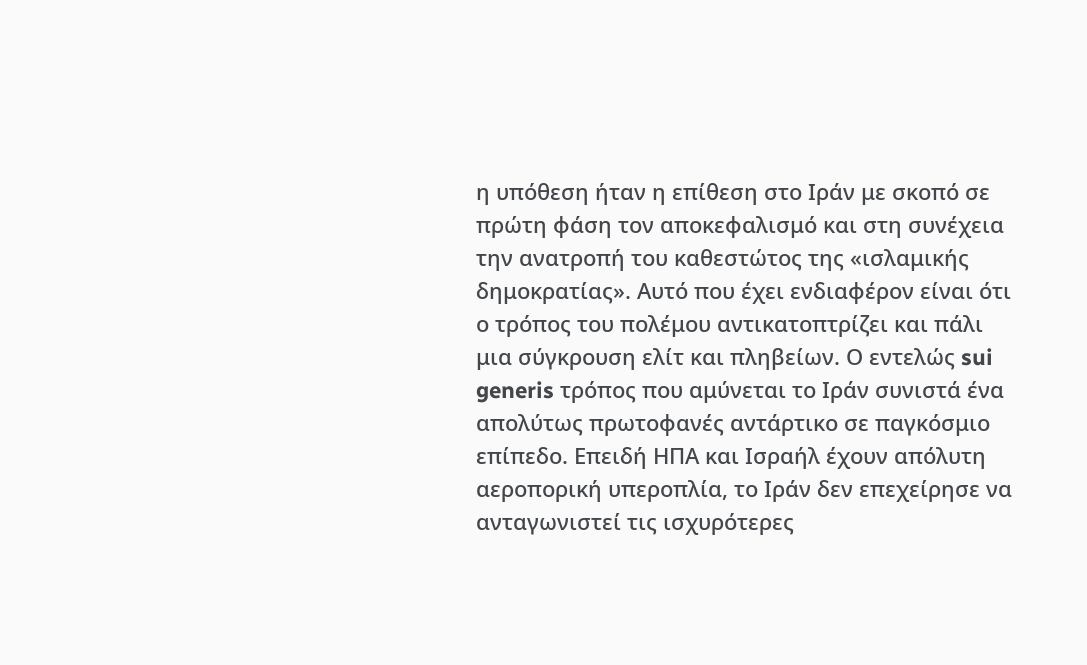η υπόθεση ήταν η επίθεση στο Ιράν με σκοπό σε πρώτη φάση τον αποκεφαλισμό και στη συνέχεια την ανατροπή του καθεστώτος της «ισλαμικής δημοκρατίας». Αυτό που έχει ενδιαφέρον είναι ότι ο τρόπος του πολέμου αντικατοπτρίζει και πάλι μια σύγκρουση ελίτ και πληβείων. Ο εντελώς sui generis τρόπος που αμύνεται το Ιράν συνιστά ένα απολύτως πρωτοφανές αντάρτικο σε παγκόσμιο επίπεδο. Επειδή ΗΠΑ και Ισραήλ έχουν απόλυτη αεροπορική υπεροπλία, το Ιράν δεν επεχείρησε να ανταγωνιστεί τις ισχυρότερες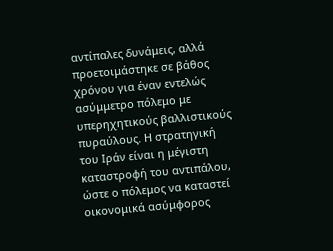αντίπαλες δυνάμεις, αλλά προετοιμάστηκε σε βάθος χρόνου για έναν εντελώς ασύμμετρο πόλεμο με υπερηχητικούς βαλλιστικούς πυραύλους. Η στρατηγική του Ιράν είναι η μέγιστη καταστροφή του αντιπάλου, ώστε ο πόλεμος να καταστεί οικονομικά ασύμφορος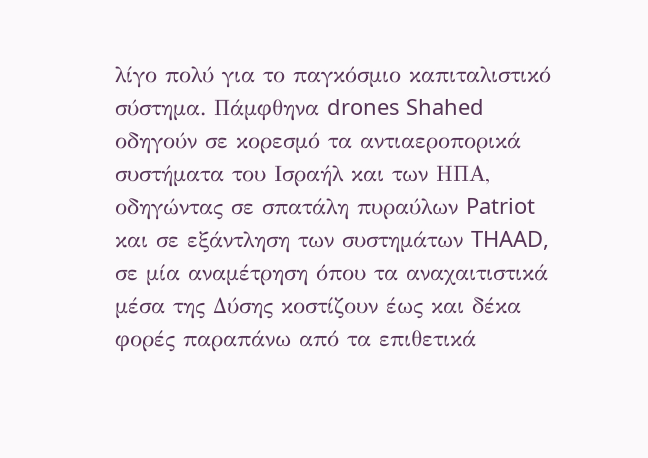λίγο πολύ για το παγκόσμιο καπιταλιστικό σύστημα. Πάμφθηνα drones Shahed οδηγούν σε κορεσμό τα αντιαεροπορικά συστήματα του Ισραήλ και των ΗΠΑ, οδηγώντας σε σπατάλη πυραύλων Patriot και σε εξάντληση των συστημάτων THAAD, σε μία αναμέτρηση όπου τα αναχαιτιστικά μέσα της Δύσης κοστίζουν έως και δέκα φορές παραπάνω από τα επιθετικά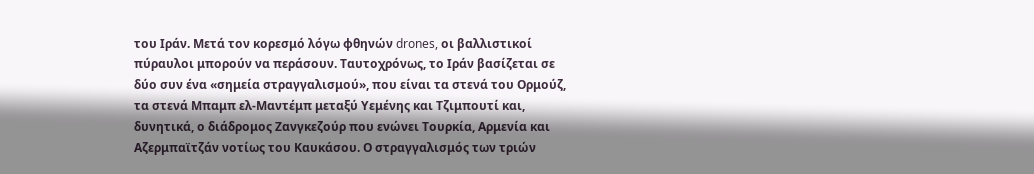του Ιράν. Μετά τον κορεσμό λόγω φθηνών drones, οι βαλλιστικοί πύραυλοι μπορούν να περάσουν. Ταυτοχρόνως, το Ιράν βασίζεται σε δύο συν ένα «σημεία στραγγαλισμού», που είναι τα στενά του Ορμούζ, τα στενά Μπαμπ ελ-Μαντέμπ μεταξύ Υεμένης και Τζιμπουτί και, δυνητικά, ο διάδρομος Ζανγκεζούρ που ενώνει Τουρκία, Αρμενία και Αζερμπαϊτζάν νοτίως του Καυκάσου. Ο στραγγαλισμός των τριών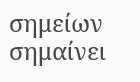σημείων σημαίνει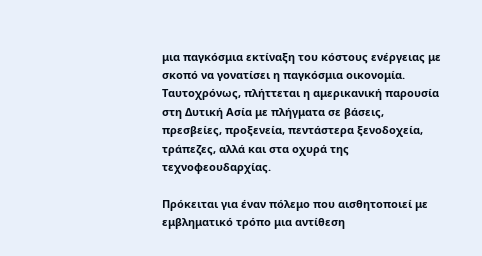μια παγκόσμια εκτίναξη του κόστους ενέργειας με σκοπό να γονατίσει η παγκόσμια οικονομία. Ταυτοχρόνως, πλήττεται η αμερικανική παρουσία στη Δυτική Ασία με πλήγματα σε βάσεις, πρεσβείες, προξενεία, πεντάστερα ξενοδοχεία, τράπεζες, αλλά και στα οχυρά της τεχνοφεουδαρχίας.

Πρόκειται για έναν πόλεμο που αισθητοποιεί με εμβληματικό τρόπο μια αντίθεση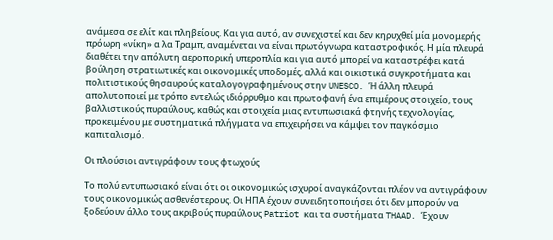ανάμεσα σε ελίτ και πληβείους. Και για αυτό, αν συνεχιστεί και δεν κηρυχθεί μία μονομερής πρόωρη «νίκη» α λα Τραμπ, αναμένεται να είναι πρωτόγνωρα καταστροφικός. Η μία πλευρά διαθέτει την απόλυτη αεροπορική υπεροπλία και για αυτό μπορεί να καταστρέφει κατά βούληση στρατιωτικές και οικονομικές υποδομές, αλλά και οικιστικά συγκροτήματα και πολιτιστικούς θησαυρούς καταλογογραφημένους στην UNESCO. Ή άλλη πλευρά απολυτοποιεί με τρόπο εντελώς ιδιόρρυθμο και πρωτοφανή ένα επιμέρους στοιχείο, τους βαλλιστικούς πυραύλους, καθώς και στοιχεία μιας εντυπωσιακά φτηνής τεχνολογίας, προκειμένου με συστηματικά πλήγματα να επιχειρήσει να κάμψει τον παγκόσμιο καπιταλισμό.

Οι πλούσιοι αντιγράφουν τους φτωχούς

Το πολύ εντυπωσιακό είναι ότι οι οικονομικώς ισχυροί αναγκάζονται πλέον να αντιγράφουν τους οικονομικώς ασθενέστερους. Οι ΗΠΑ έχουν συνειδητοποιήσει ότι δεν μπορούν να ξοδεύουν άλλο τους ακριβούς πυραύλους Patriot και τα συστήματα THAAD. Έχουν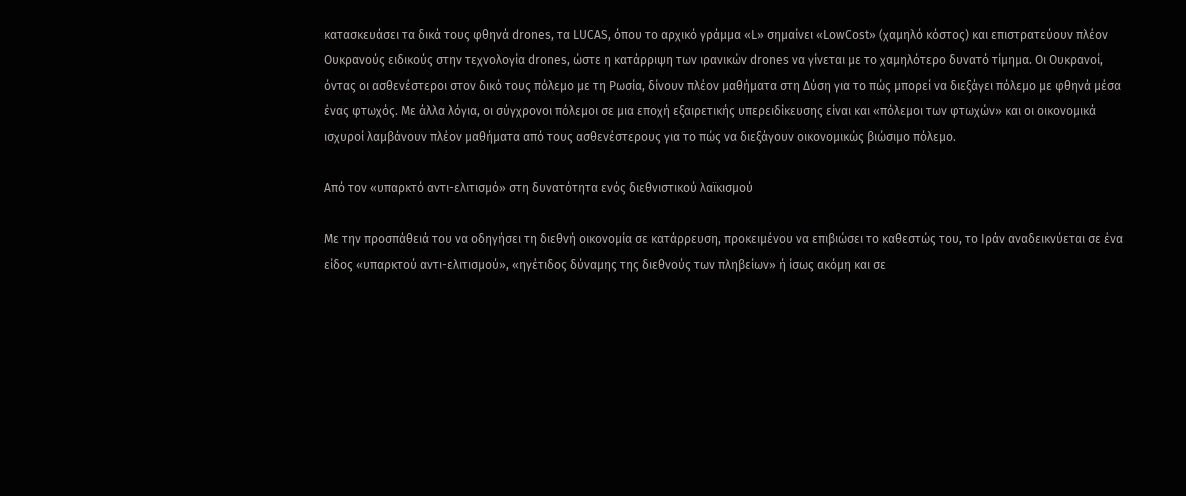κατασκευάσει τα δικά τους φθηνά drones, τα LUCAS, όπου το αρχικό γράμμα «L» σημαίνει «LowCost» (χαμηλό κόστος) και επιστρατεύουν πλέον Ουκρανούς ειδικούς στην τεχνολογία drones, ώστε η κατάρριψη των ιρανικών drones να γίνεται με το χαμηλότερο δυνατό τίμημα. Οι Ουκρανοί, όντας οι ασθενέστεροι στον δικό τους πόλεμο με τη Ρωσία, δίνουν πλέον μαθήματα στη Δύση για το πώς μπορεί να διεξάγει πόλεμο με φθηνά μέσα ένας φτωχός. Με άλλα λόγια, οι σύγχρονοι πόλεμοι σε μια εποχή εξαιρετικής υπερειδίκευσης είναι και «πόλεμοι των φτωχών» και οι οικονομικά ισχυροί λαμβάνουν πλέον μαθήματα από τους ασθενέστερους για το πώς να διεξάγουν οικονομικώς βιώσιμο πόλεμο.

Από τον «υπαρκτό αντι-ελιτισμό» στη δυνατότητα ενός διεθνιστικού λαϊκισμού

Με την προσπάθειά του να οδηγήσει τη διεθνή οικονομία σε κατάρρευση, προκειμένου να επιβιώσει το καθεστώς του, το Ιράν αναδεικνύεται σε ένα είδος «υπαρκτού αντι-ελιτισμού», «ηγέτιδος δύναμης της διεθνούς των πληβείων» ή ίσως ακόμη και σε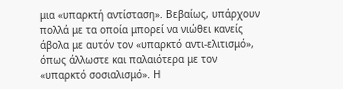μια «υπαρκτή αντίσταση». Βεβαίως, υπάρχουν πολλά με τα οποία μπορεί να νιώθει κανείς άβολα με αυτόν τον «υπαρκτό αντι-ελιτισμό», όπως άλλωστε και παλαιότερα με τον «υπαρκτό σοσιαλισμό». Η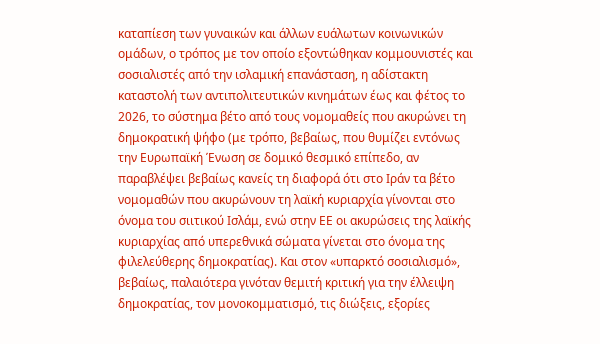καταπίεση των γυναικών και άλλων ευάλωτων κοινωνικών ομάδων, ο τρόπος με τον οποίο εξοντώθηκαν κομμουνιστές και σοσιαλιστές από την ισλαμική επανάσταση, η αδίστακτη καταστολή των αντιπολιτευτικών κινημάτων έως και φέτος το 2026, το σύστημα βέτο από τους νομομαθείς που ακυρώνει τη δημοκρατική ψήφο (με τρόπο, βεβαίως, που θυμίζει εντόνως την Ευρωπαϊκή Ένωση σε δομικό θεσμικό επίπεδο, αν παραβλέψει βεβαίως κανείς τη διαφορά ότι στο Ιράν τα βέτο νομομαθών που ακυρώνουν τη λαϊκή κυριαρχία γίνονται στο όνομα του σιιτικού Ισλάμ, ενώ στην ΕΕ οι ακυρώσεις της λαϊκής κυριαρχίας από υπερεθνικά σώματα γίνεται στο όνομα της φιλελεύθερης δημοκρατίας). Και στον «υπαρκτό σοσιαλισμό», βεβαίως, παλαιότερα γινόταν θεμιτή κριτική για την έλλειψη δημοκρατίας, τον μονοκομματισμό, τις διώξεις, εξορίες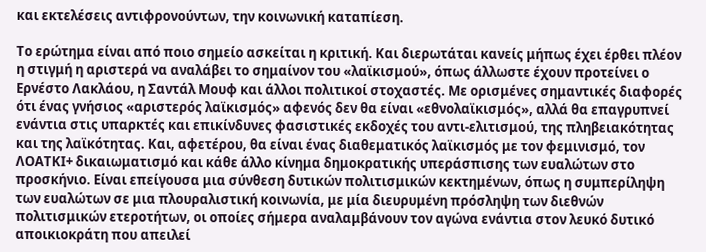και εκτελέσεις αντιφρονούντων, την κοινωνική καταπίεση.

Το ερώτημα είναι από ποιο σημείο ασκείται η κριτική. Και διερωτάται κανείς μήπως έχει έρθει πλέον η στιγμή η αριστερά να αναλάβει το σημαίνον του «λαϊκισμού», όπως άλλωστε έχουν προτείνει ο Ερνέστο Λακλάου, η Σαντάλ Μουφ και άλλοι πολιτικοί στοχαστές. Με ορισμένες σημαντικές διαφορές ότι ένας γνήσιος «αριστερός λαϊκισμός» αφενός δεν θα είναι «εθνολαϊκισμός», αλλά θα επαγρυπνεί ενάντια στις υπαρκτές και επικίνδυνες φασιστικές εκδοχές του αντι-ελιτισμού, της πληβειακότητας και της λαϊκότητας. Και, αφετέρου, θα είναι ένας διαθεματικός λαϊκισμός με τον φεμινισμό, τον ΛΟΑΤΚΙ+ δικαιωματισμό και κάθε άλλο κίνημα δημοκρατικής υπεράσπισης των ευαλώτων στο προσκήνιο. Είναι επείγουσα μια σύνθεση δυτικών πολιτισμικών κεκτημένων, όπως η συμπερίληψη των ευαλώτων σε μια πλουραλιστική κοινωνία, με μία διευρυμένη πρόσληψη των διεθνών πολιτισμικών ετεροτήτων, οι οποίες σήμερα αναλαμβάνουν τον αγώνα ενάντια στον λευκό δυτικό αποικιοκράτη που απειλεί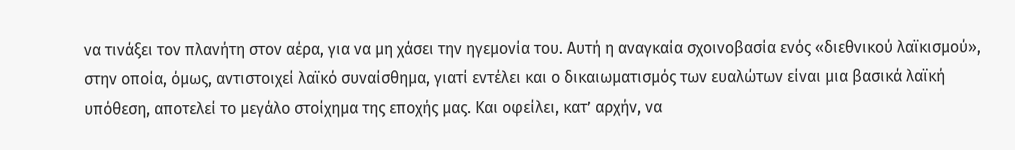να τινάξει τον πλανήτη στον αέρα, για να μη χάσει την ηγεμονία του. Αυτή η αναγκαία σχοινοβασία ενός «διεθνικού λαϊκισμού», στην οποία, όμως, αντιστοιχεί λαϊκό συναίσθημα, γιατί εντέλει και ο δικαιωματισμός των ευαλώτων είναι μια βασικά λαϊκή υπόθεση, αποτελεί το μεγάλο στοίχημα της εποχής μας. Και οφείλει, κατ’ αρχήν, να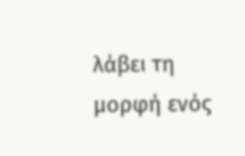λάβει τη μορφή ενός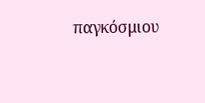παγκόσμιου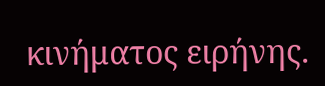κινήματος ειρήνης.